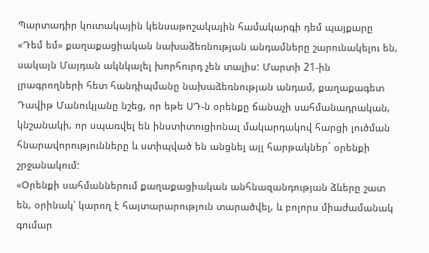Պարտադիր կուտակային կենսաթոշակային համակարգի դեմ պայքարը «Դեմ եմ» քաղաքացիական նախաձեռնության անդամները շարունակելու են, սակայն Մայդան ակնկալել խորհուրդ չեն տալիս: Մարտի 21-ին լրագրողների հետ հանդիպմանը նախաձեռնության անդամ, քաղաքագետ Դավիթ Մանուկյանը նշեց, որ եթե ՍԴ-ն օրենքը ճանաչի սահմանադրական, կնշանակի, որ սպառվել են ինստիտուցիոնալ մակարդակով հարցի լուծման հնարավորությունները և ստիպված են անցնել այլ հարթակներ` օրենքի շրջանակում:
«Օրենքի սահմաններում քաղաքացիական անհնազանդության ձևերը շատ են, օրինակ՝ կարող է հայտարարություն տարածվել, և բոլորս միաժամանակ գումար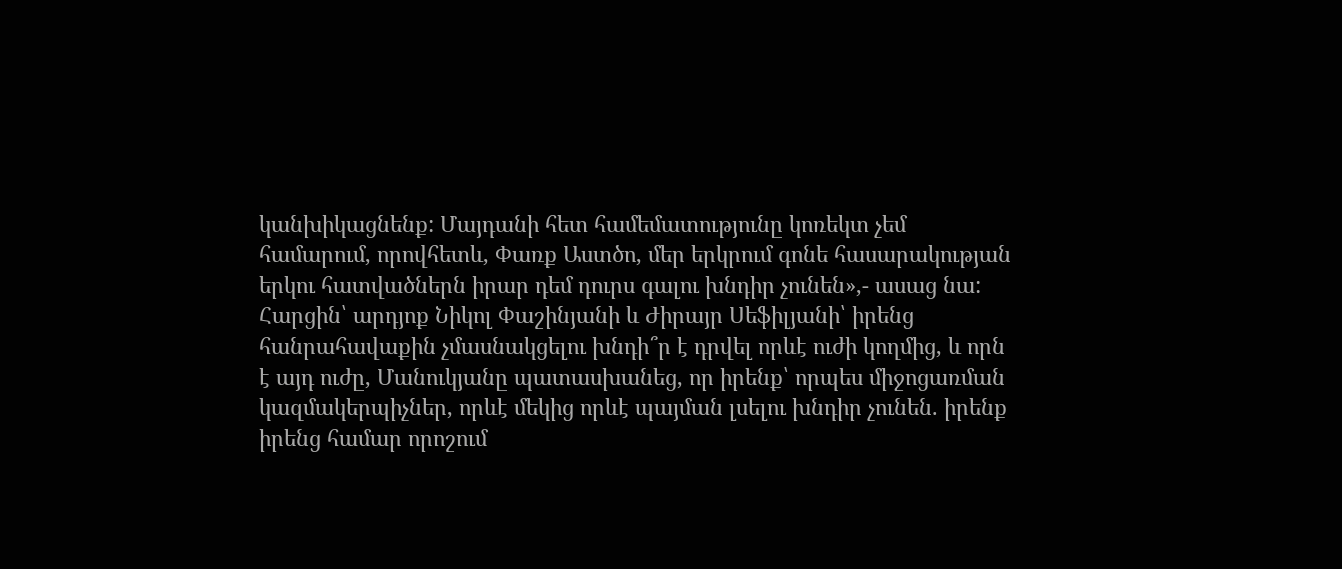կանխիկացնենք: Մայդանի հետ համեմատությունը կոռեկտ չեմ համարում, որովհետև, Փառք Աստծո, մեր երկրում գոնե հասարակության երկու հատվածներն իրար դեմ դուրս գալու խնդիր չունեն»,- ասաց նա:
Հարցին՝ արդյոք Նիկոլ Փաշինյանի և Ժիրայր Սեֆիլյանի՝ իրենց հանրահավաքին չմասնակցելու խնդի՞ր է դրվել որևէ ուժի կողմից, և որն է այդ ուժը, Մանուկյանը պատասխանեց, որ իրենք՝ որպես միջոցառման կազմակերպիչներ, որևէ մեկից որևէ պայման լսելու խնդիր չունեն. իրենք իրենց համար որոշում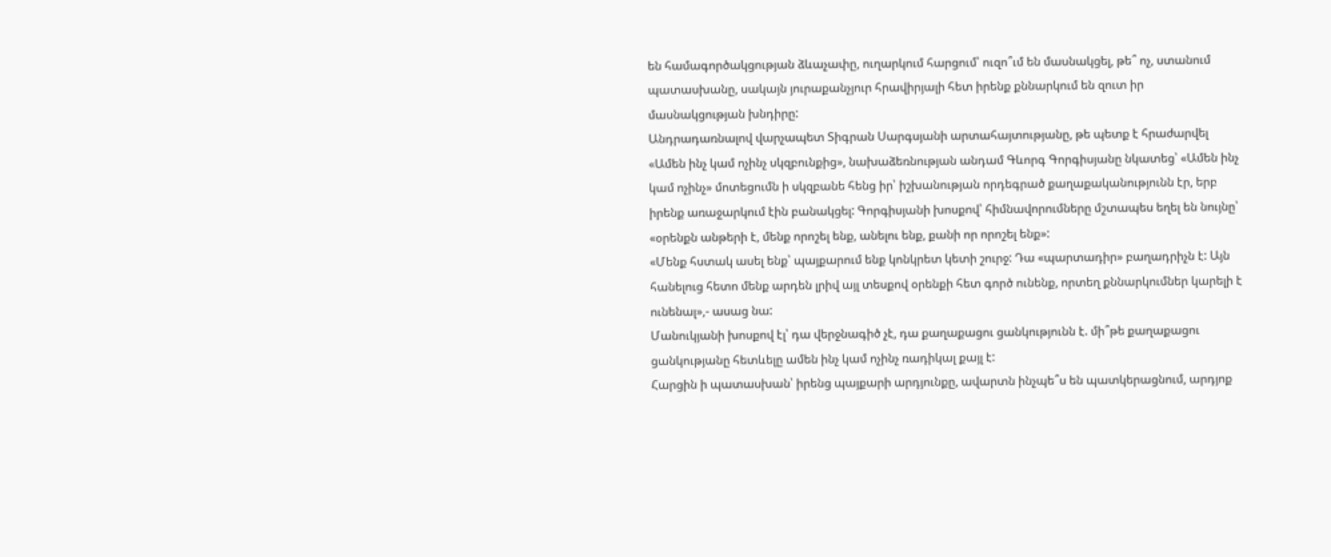են համագործակցության ձևաչափը, ուղարկում հարցում՝ ուզո՞ւմ են մասնակցել, թե՞ ոչ, ստանում պատասխանը, սակայն յուրաքանչյուր հրավիրյալի հետ իրենք քննարկում են զուտ իր մասնակցության խնդիրը:
Անդրադառնալով վարչապետ Տիգրան Սարգսյանի արտահայտությանը, թե պետք է հրաժարվել «Ամեն ինչ կամ ոչինչ սկզբունքից», նախաձեռնության անդամ Գևորգ Գորգիսյանը նկատեց՝ «Ամեն ինչ կամ ոչինչ» մոտեցումն ի սկզբանե հենց իր՝ իշխանության որդեգրած քաղաքականությունն էր, երբ իրենք առաջարկում էին բանակցել: Գորգիսյանի խոսքով՝ հիմնավորումները մշտապես եղել են նույնը՝ «օրենքն անթերի է, մենք որոշել ենք, անելու ենք, քանի որ որոշել ենք»:
«Մենք հստակ ասել ենք՝ պայքարում ենք կոնկրետ կետի շուրջ: Դա «պարտադիր» բաղադրիչն է: Այն հանելուց հետո մենք արդեն լրիվ այլ տեսքով օրենքի հետ գործ ունենք, որտեղ քննարկումներ կարելի է ունենալ»,- ասաց նա:
Մանուկյանի խոսքով էլ՝ դա վերջնագիծ չէ, դա քաղաքացու ցանկությունն է. մի՞թե քաղաքացու ցանկությանը հետևելը ամեն ինչ կամ ոչինչ ռադիկալ քայլ է:
Հարցին ի պատասխան՝ իրենց պայքարի արդյունքը, ավարտն ինչպե՞ս են պատկերացնում, արդյոք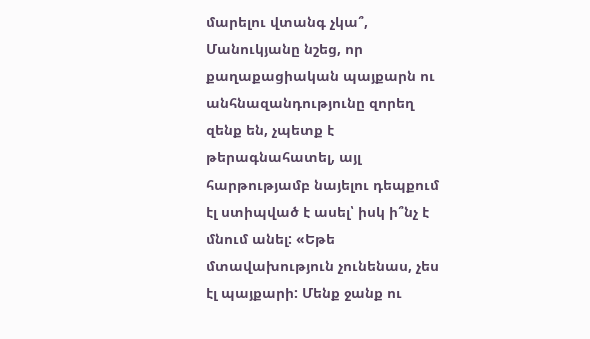մարելու վտանգ չկա՞, Մանուկյանը նշեց, որ քաղաքացիական պայքարն ու անհնազանդությունը զորեղ զենք են, չպետք է թերագնահատել, այլ հարթությամբ նայելու դեպքում էլ ստիպված է ասել՝ իսկ ի՞նչ է մնում անել: «Եթե մտավախություն չունենաս, չես էլ պայքարի: Մենք ջանք ու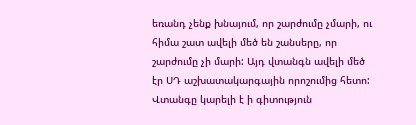եռանդ չենք խնայում, որ շարժումը չմարի, ու հիմա շատ ավելի մեծ են շանսերը, որ շարժումը չի մարի: Այդ վտանգն ավելի մեծ էր ՍԴ աշխատակարգային որոշումից հետո:
Վտանգը կարելի է ի գիտություն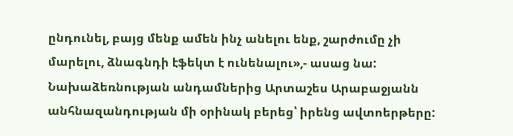ընդունել, բայց մենք ամեն ինչ անելու ենք, շարժումը չի մարելու, ձնագնդի էֆեկտ է ունենալու»,- ասաց նա:
Նախաձեռնության անդամներից Արտաշես Արաբաջյանն անհնազանդության մի օրինակ բերեց՝ իրենց ավտոերթերը: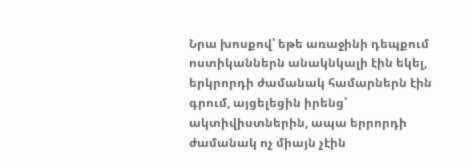Նրա խոսքով՝ եթե առաջինի դեպքում ոստիկաններն անակնկալի էին եկել, երկրորդի ժամանակ համարներն էին գրում, այցելեցին իրենց՝ ակտիվիստներին, ապա երրորդի ժամանակ ոչ միայն չէին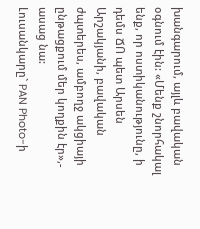խանգարում, այլև բավական օգնում էին: «Մենք շնորհակալ ենք, որ ոստիկանությունը, ի դեմս ՃՈ պետ Արսեն Արշակյանի, բավական ժպտերես, ամբողջ ակցիայի ընթացքում մեր կողքին էր»,- ասաց նա:
Լուսանկարը` PAN Photo-ի